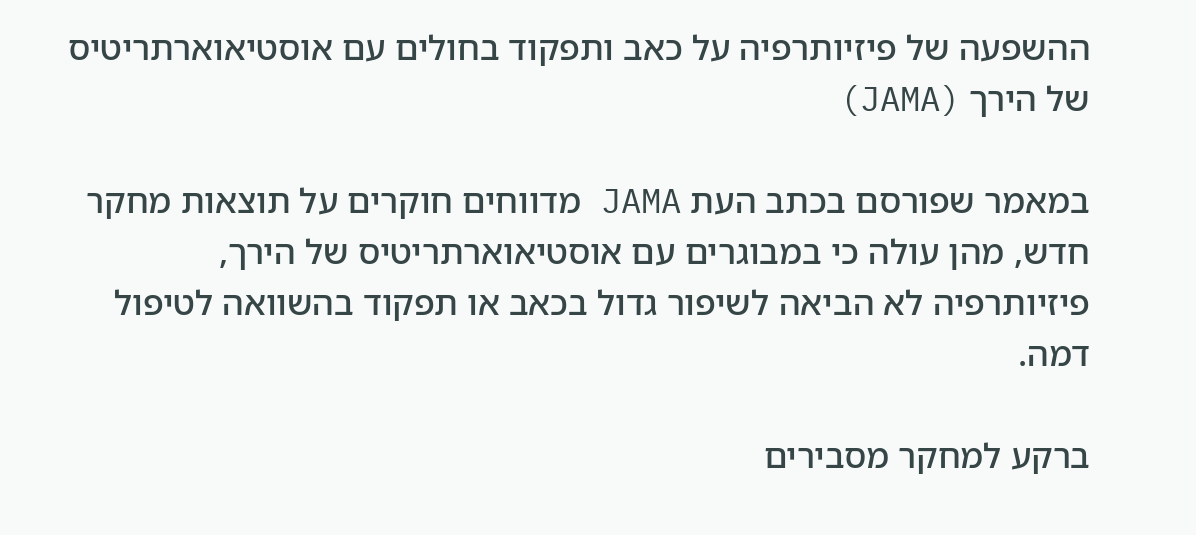ההשפעה של פיזיותרפיה על כאב ותפקוד בחולים עם אוסטיאוארתריטיס של הירך (JAMA)

במאמר שפורסם בכתב העת JAMA מדווחים חוקרים על תוצאות מחקר חדש, מהן עולה כי במבוגרים עם אוסטיאוארתריטיס של הירך, פיזיותרפיה לא הביאה לשיפור גדול בכאב או תפקוד בהשוואה לטיפול דמה.

ברקע למחקר מסבירים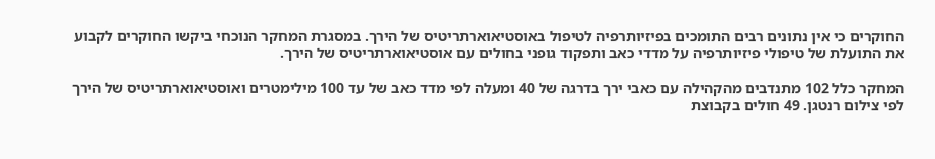החוקרים כי אין נתונים רבים התומכים בפיזיותרפיה לטיפול באוסטיאוארתריטיס של הירך. במסגרת המחקר הנוכחי ביקשו החוקרים לקבוע את התועלת של טיפולי פיזיותרפיה על מדדי כאב ותפקוד גופני בחולים עם אוסטיאוארתריטיס של הירך.

המחקר כלל 102 מתנדבים מהקהילה עם כאבי ירך בדרגה של 40 ומעלה לפי מדד כאב של עד 100 מילימטרים ואוסטיאוארתריטיס של הירך לפי צילום רנטגן. 49 חולים בקבוצת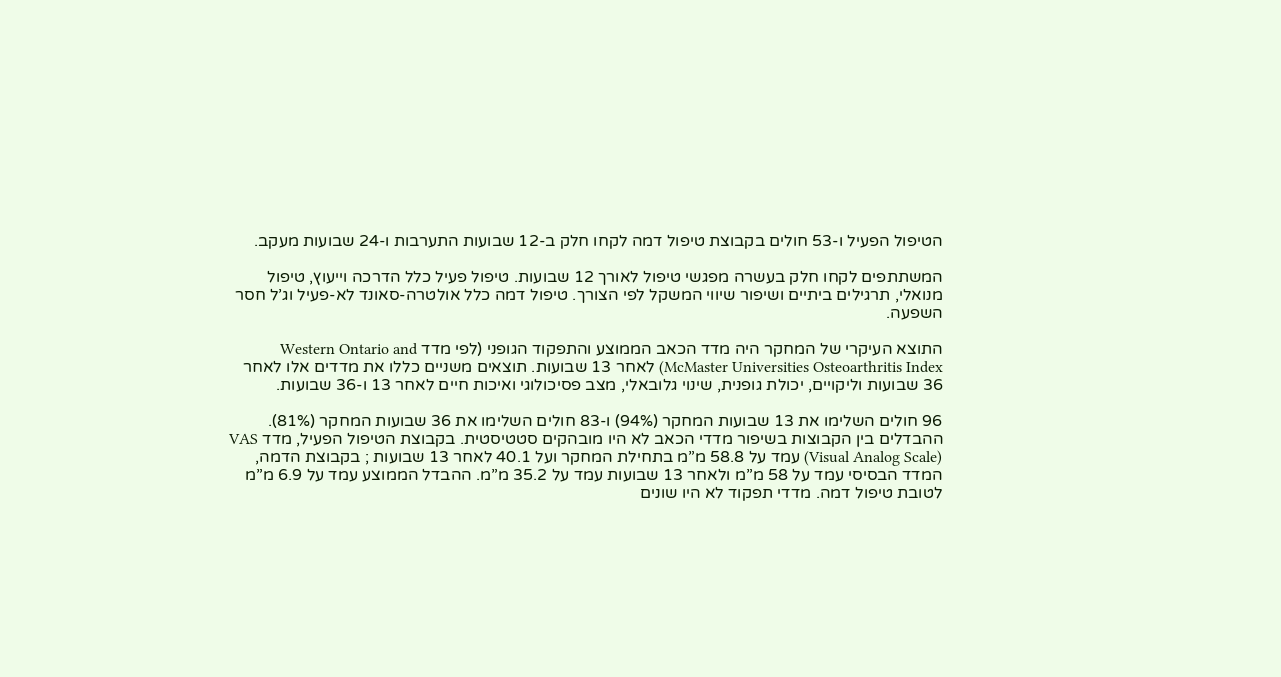הטיפול הפעיל ו-53 חולים בקבוצת טיפול דמה לקחו חלק ב-12 שבועות התערבות ו-24 שבועות מעקב.

המשתתפים לקחו חלק בעשרה מפגשי טיפול לאורך 12 שבועות. טיפול פעיל כלל הדרכה וייעוץ, טיפול מנואלי, תרגילים ביתיים ושיפור שיווי המשקל לפי הצורך. טיפול דמה כלל אולטרה-סאונד לא-פעיל וג’ל חסר השפעה.

התוצא העיקרי של המחקר היה מדד הכאב הממוצע והתפקוד הגופני (לפי מדד Western Ontario and McMaster Universities Osteoarthritis Index) לאחר 13 שבועות. תוצאים משניים כללו את מדדים אלו לאחר 36 שבועות וליקויים, יכולת גופנית, שינוי גלובאלי, מצב פסיכולוגי ואיכות חיים לאחר 13 ו-36 שבועות.

96 חולים השלימו את 13 שבועות המחקר (94%) ו-83 חולים השלימו את 36 שבועות המחקר (81%). ההבדלים בין הקבוצות בשיפור מדדי הכאב לא היו מובהקים סטטיסטית. בקבוצת הטיפול הפעיל, מדד VAS (Visual Analog Scale) עמד על 58.8 מ”מ בתחילת המחקר ועל 40.1 לאחר 13 שבועות ; בקבוצת הדמה, המדד הבסיסי עמד על 58 מ”מ ולאחר 13 שבועות עמד על 35.2 מ”מ. ההבדל הממוצע עמד על 6.9 מ”מ לטובת טיפול דמה. מדדי תפקוד לא היו שונים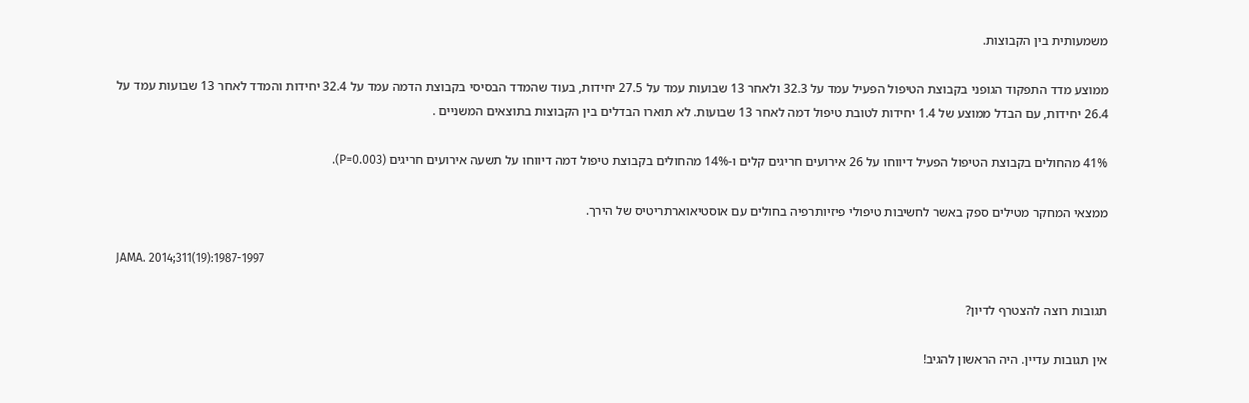משמעותית בין הקבוצות.

ממוצע מדד התפקוד הגופני בקבוצת הטיפול הפעיל עמד על 32.3 ולאחר 13 שבועות עמד על 27.5 יחידות, בעוד שהמדד הבסיסי בקבוצת הדמה עמד על 32.4 יחידות והמדד לאחר 13 שבועות עמד על 26.4 יחידות, עם הבדל ממוצע של 1.4 יחידות לטובת טיפול דמה לאחר 13 שבועות. לא תוארו הבדלים בין הקבוצות בתוצאים המשניים .

41% מהחולים בקבוצת הטיפול הפעיל דיווחו על 26 אירועים חריגים קלים ו-14% מהחולים בקבוצת טיפול דמה דיווחו על תשעה אירועים חריגים (P=0.003).

ממצאי המחקר מטילים ספק באשר לחשיבות טיפולי פיזיותרפיה בחולים עם אוסטיאוארתריטיס של הירך.

JAMA. 2014;311(19):1987-1997

תגובות רוצה להצטרף לדיון?

אין תגובות עדיין. היה הראשון להגיב!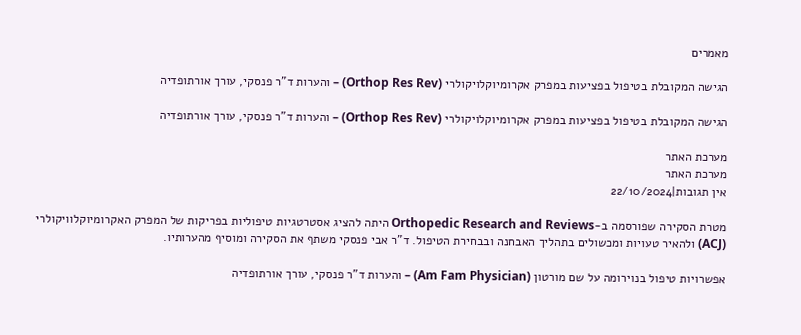מאמרים

הגישה המקובלת בטיפול בפציעות במפרק אקרומיוקלויקולרי (Orthop Res Rev) – והערות ד”ר פנסקי, עורך אורתופדיה

הגישה המקובלת בטיפול בפציעות במפרק אקרומיוקלויקולרי (Orthop Res Rev) – והערות ד”ר פנסקי, עורך אורתופדיה

מערכת האתר
מערכת האתר
אין תגובות|22/10/2024

מטרת הסקירה שפורסמה ב-Orthopedic Research and Reviews היתה להציג אסטרטגיות טיפוליות בפריקות של המפרק האקרומיוקלוויקולרי (ACJ) ולהאיר טעויות ומכשולים בתהליך האבחנה ובבחירת הטיפול. ד”ר אבי פנסקי משתף את הסקירה ומוסיף מהערותיו.

אפשרויות טיפול בנוירומה על שם מורטון (Am Fam Physician) – והערות ד”ר פנסקי, עורך אורתופדיה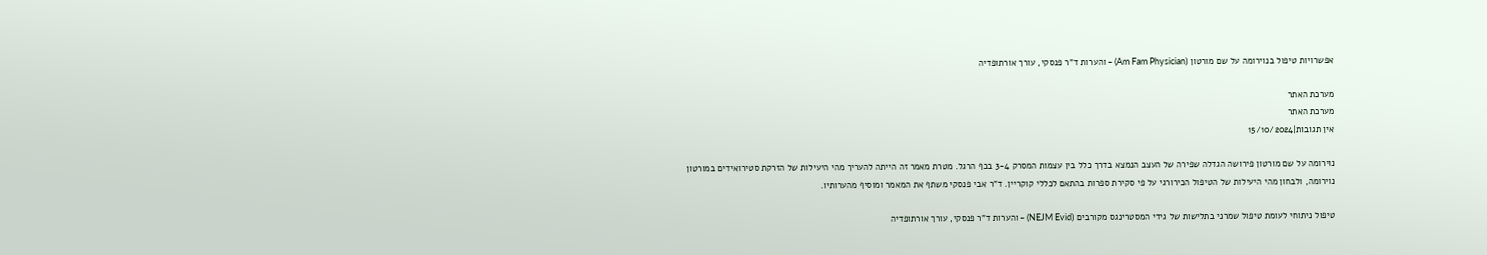אפשרויות טיפול בנוירומה על שם מורטון (Am Fam Physician) – והערות ד”ר פנסקי, עורך אורתופדיה

מערכת האתר
מערכת האתר
אין תגובות|15/10/2024

נוירומה על שם מורטון פירושה הגדלה שפירה של העצב הנמצא בדרך כלל בין עצמות המסרק 3-4 בכף הרגל. מטרת מאמר זה הייתה להעריך מהי היעילות של הזרקת סטירואידים במורטון נוירומה, ולבחון מהי היעילות של הטיפול הכירורגי על פי סקירת ספרות בהתאם לכללי קוקריין. ד”ר אבי פנסקי משתף את המאמר ומוסיף מהערותיו.

טיפול ניתוחי לעומת טיפול שמרני בתלישות של גידי המסטרינגס מקורבים (NEJM Evid) – והערות ד”ר פנסקי, עורך אורתופדיה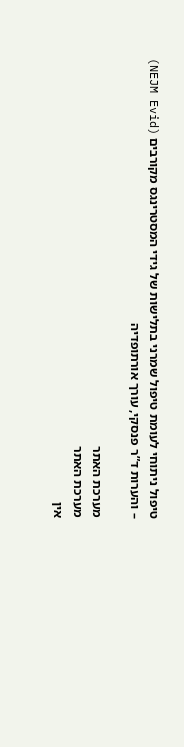טיפול ניתוחי לעומת טיפול שמרני בתלישות של גידי המסטרינגס מקורבים (NEJM Evid) – והערות ד”ר פנסקי, עורך אורתופדיה

מערכת האתר
מערכת האתר
אין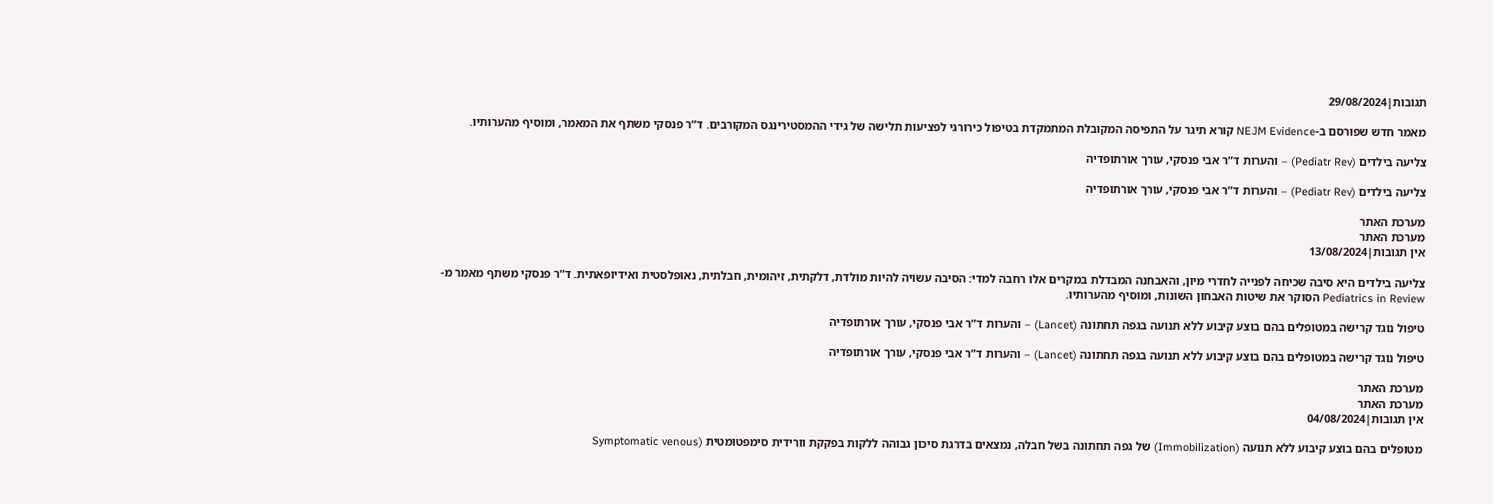תגובות|29/08/2024

מאמר חדש שפורסם ב-NEJM Evidence קורא תיגר על התפיסה המקובלת המתמקדת בטיפול כירורגי לפציעות תלישה של גידי ההמסטירינגס המקורבים. ד”ר פנסקי משתף את המאמר, ומוסיף מהערותיו.

צליעה בילדים (Pediatr Rev) – והערות ד”ר אבי פנסקי, עורך אורתופדיה

צליעה בילדים (Pediatr Rev) – והערות ד”ר אבי פנסקי, עורך אורתופדיה

מערכת האתר
מערכת האתר
אין תגובות|13/08/2024

צליעה בילדים היא סיבה שכיחה לפנייה לחדרי מיון, והאבחנה המבדלת במקרים אלו רחבה למדי: הסיבה עשויה להיות מולדת, דלקתית, זיהומית, חבלתית, נאופלסטית ואידיופאתית. ד”ר פנסקי משתף מאמר מ-Pediatrics in Review הסוקר את שיטות האבחון השונות, ומוסיף מהערותיו.

טיפול נוגד קרישה במטופלים בהם בוצע קיבוע ללא תנועה בגפה תחתונה (Lancet) – והערות ד”ר אבי פנסקי, עורך אורתופדיה

טיפול נוגד קרישה במטופלים בהם בוצע קיבוע ללא תנועה בגפה תחתונה (Lancet) – והערות ד”ר אבי פנסקי, עורך אורתופדיה

מערכת האתר
מערכת האתר
אין תגובות|04/08/2024

מטופלים בהם בוצע קיבוע ללא תנועה (Immobilization) של גפה תחתונה בשל חבלה, נמצאים בדרגת סיכון גבוהה ללקות בפקקת וורידית סימפטומטית (Symptomatic venous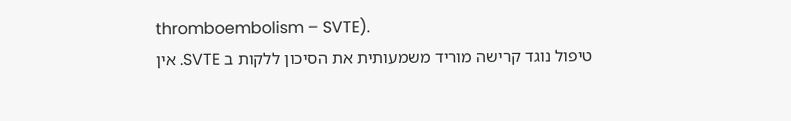thromboembolism – SVTE).
טיפול נוגד קרישה מוריד משמעותית את הסיכון ללקות ב SVTE. אין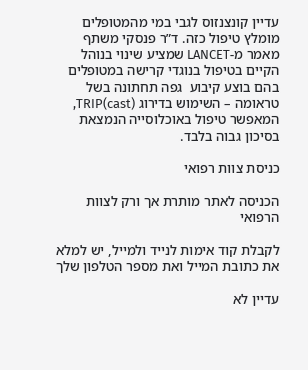עדיין קונצנזוס לגבי במי מהמטופלים מומלץ טיפול כזה. ד”ר פנסקי משתף מאמר מ-LANCET שמציע שינוי בנוהל הקיים בטיפול בנוגדי קרישה במטופלים בהם בוצע קיבוע  גפה תחתונה בשל טראומה – השימוש בדירוג TRIP(cast), המאפשר טיפול באוכלוסייה הנמצאת בסיכון גבוה בלבד.

כניסת צוות רפואי

הכניסה לאתר מותרת אך ורק לצוות הרפואי

לקבלת קוד אימות לנייד ולמייל, יש למלא את כתובת המייל ואת מספר הטלפון שלך

עדיין לא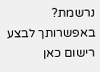נרשמת? באפשרותך לבצע רישום כאן